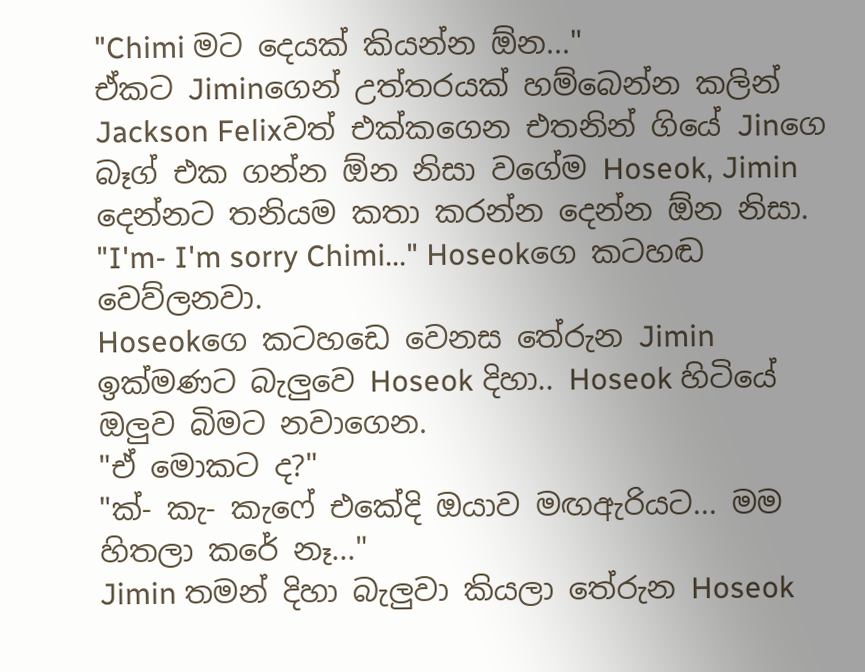"Chimi මට දෙයක් කියන්න ඕන..."
ඒකට Jiminගෙන් උත්තරයක් හම්බෙන්න කලින් Jackson Felixවත් එක්කගෙන එතනින් ගියේ Jinගෙ බෑග් එක ගන්න ඕන නිසා වගේම Hoseok, Jimin දෙන්නට තනියම කතා කරන්න දෙන්න ඕන නිසා.
"I'm- I'm sorry Chimi..." Hoseokගෙ කටහඬ වෙව්ලනවා.
Hoseokගෙ කටහඩෙ වෙනස තේරුන Jimin ඉක්මණට බැලුවෙ Hoseok දිහා.. Hoseok හිටියේ ඔලුව බිමට නවාගෙන.
"ඒ මොකට ද?"
"ක්- කැ- කැෆේ එකේදි ඔයාව මඟඇරියට... මම හිතලා කරේ නෑ..."
Jimin තමන් දිහා බැලුවා කියලා තේරුන Hoseok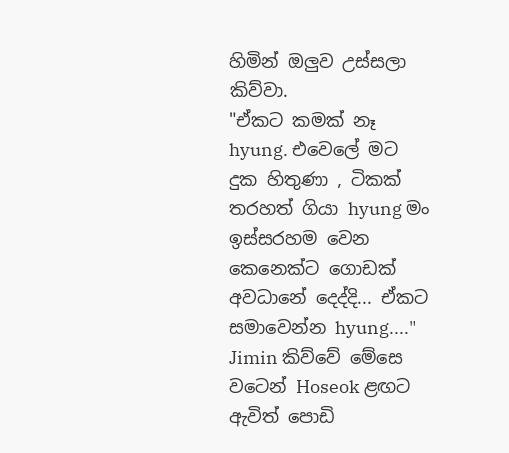හිමින් ඔලුව උස්සලා කිව්වා.
"ඒකට කමක් නෑ hyung. එවෙලේ මට දුක හිතුණා , ටිකක් තරහත් ගියා hyung මං ඉස්සරහම වෙන කෙනෙක්ට ගොඩක් අවධානේ දෙද්දි... ඒකට සමාවෙන්න hyung...."
Jimin කිව්වේ මේසෙ වටෙන් Hoseok ළඟට ඇවිත් පොඩි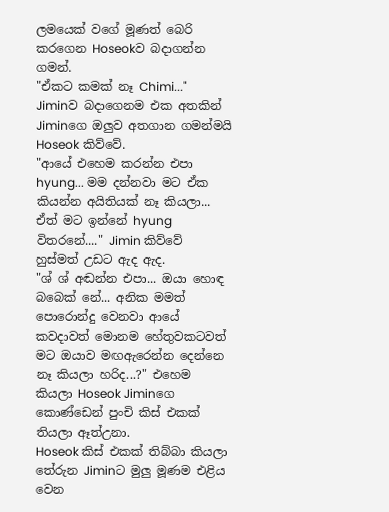ලමයෙක් වගේ මූණත් බෙරි කරගෙන Hoseokව බදාගන්න ගමන්.
"ඒකට කමක් නෑ Chimi..." Jiminව බදාගෙනම එක අතකින් Jiminගෙ ඔලුව අතගාන ගමන්මයි Hoseok කිව්වේ.
"ආයේ එහෙම කරන්න එපා hyung... මම දන්නවා මට ඒක කියන්න අයිතියක් නෑ කියලා... ඒත් මට ඉන්නේ hyung විතරනේ...." Jimin කිව්වේ හුස්මත් උඩට ඇද ඇද.
"ශ් ශ් අඬන්න එපා... ඔයා හොඳ බබෙක් නේ... අනික මමත් පොරොන්දු වෙනවා ආයේ කවදාවත් මොනම හේතුවකටවත් මට ඔයාව මඟඇරෙන්න දෙන්නෙ නෑ කියලා හරිද...?" එහෙම කියලා Hoseok Jiminගෙ කොණ්ඩෙන් පුංචි කිස් එකක් තියලා ඈත්උනා.
Hoseok කිස් එකක් තිබ්බා කියලා තේරුන Jiminට මුලු මූණම එළිය වෙන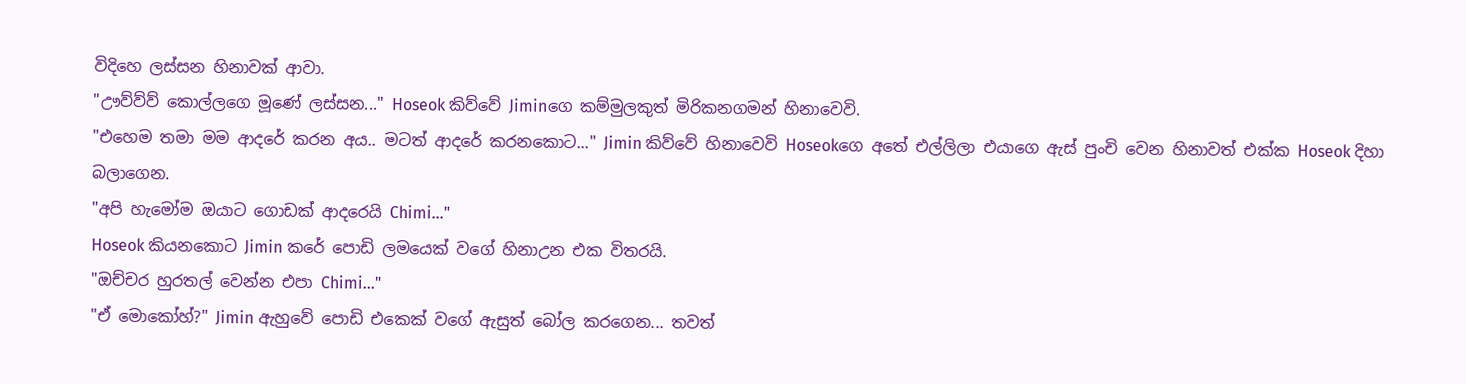විදිහෙ ලස්සන හිනාවක් ආවා.
"ඌව්ව්ව් කොල්ලගෙ මූණේ ලස්සන..." Hoseok කිව්වේ Jiminගෙ කම්මුලකුත් මිරිකනගමන් හිනාවෙවි.
"එහෙම තමා මම ආදරේ කරන අය.. මටත් ආදරේ කරනකොට..." Jimin කිව්වේ හිනාවෙවි Hoseokගෙ අතේ එල්ලිලා එයාගෙ ඇස් පුංචි වෙන හිනාවත් එක්ක Hoseok දිහා බලාගෙන.
"අපි හැමෝම ඔයාට ගොඩක් ආදරෙයි Chimi..."
Hoseok කියනකොට Jimin කරේ පොඩි ලමයෙක් වගේ හිනාඋන එක විතරයි.
"ඔච්චර හුරතල් වෙන්න එපා Chimi..."
"ඒ මොකෝහ්?" Jimin ඇහුවේ පොඩි එකෙක් වගේ ඇසුත් බෝල කරගෙන... තවත්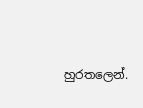හුරතලෙන්.